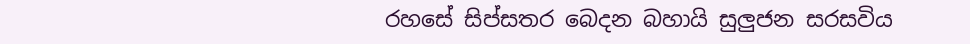රහසේ සිප්සතර බෙදන බහායි සුලුජන සරසවිය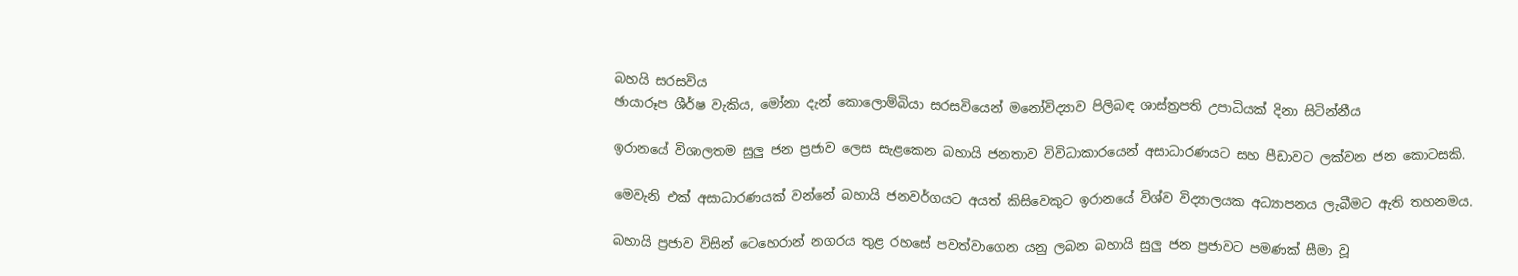බහයි සරසවිය
ඡායාරූප ශීර්ෂ වැකිය, මෝනා දැන් කොලොම්බියා සරසවියෙන් මනෝවිද්‍යාව පිලිබඳ ශාස්ත්‍රපති උපාධියක් දිනා සිටින්නීය

ඉරානයේ විශාලතම සුලු ජන ප්‍රජාව ලෙස සැළකෙන බහායි ජනතාව විවිධාකාරයෙන් අසාධාරණයට සහ පීඩාවට ලක්වන ජන කොටසකි.

මෙවැනි එක් අසාධාරණයක් වන්නේ බහායි ජනවර්ගයට අයත් කිසිවෙකුට ඉරානයේ විශ්ව විද්‍යාලයක අධ්‍යාපනය ලැබීමට ඇති තහනමය.

බහායි ප්‍රජාව විසින් ටෙහෙරාන් නගරය තුළ රහසේ පවත්වාගෙන යනු ලබන බහායි සුලු ජන ප්‍රජාවට පමණක් සීමා වූ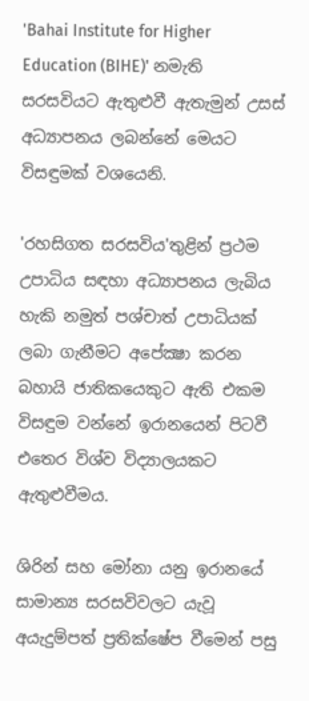'Bahai Institute for Higher Education (BIHE)' නමැති සරසවියට ඇතුළුවී ඇතැමුන් උසස් අධ්‍යාපනය ලබන්නේ මෙයට විසඳුමක් වශයෙනි.

'රහසිගත සරසවිය'තුළින් ප්‍රථම උපාධිය සඳහා අධ්‍යාපනය ලැබිය හැකි නමුත් පශ්චාත් උපාධියක් ලබා ගැනීමට අපේක්‍ෂා කරන බහායි ජාතිකයෙකුට ඇති එකම විසඳුම වන්නේ ඉරානයෙන් පිටවී එතෙර විශ්ව විද්‍යාලයකට ඇතුළුවීමය.

ශිරින් සහ මෝනා යනු ඉරානයේ සාමාන්‍ය සරසවිවලට යැවූ අයැදුම්පත් ප්‍රතික්ෂේප වීමෙන් පසු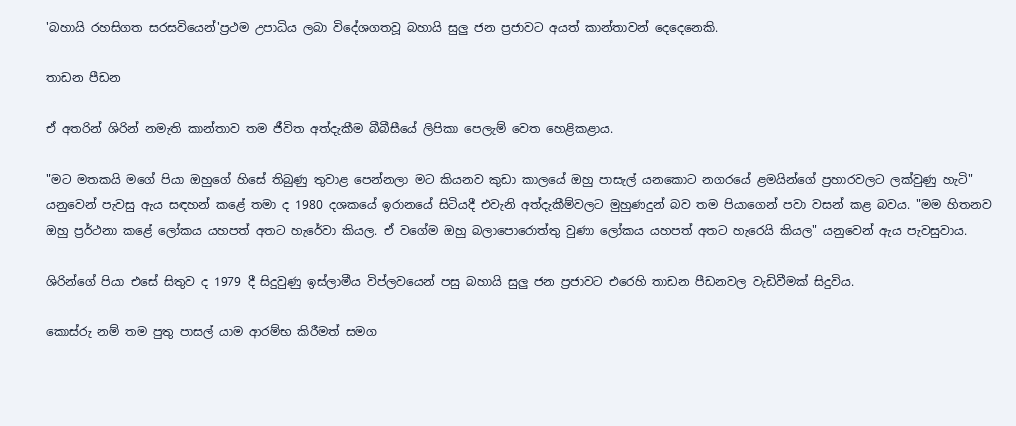'බහායි රහසිගත සරසවියෙන්'ප්‍රථම උපාධිය ලබා විදේශගතවූ බහායි සුලු ජන ප්‍රජාවට අයත් කාන්තාවන් දෙදෙනෙකි.

තාඩන පීඩන

ඒ අතරින් ශිරින් නමැති කාන්තාව තම ජීවිත අත්දැකීම බීබීසීයේ ලිපිකා පෙලැම් වෙත හෙළිකළාය.

"මට මතකයි මගේ පියා ඔහුගේ හිසේ තිබුණු තුවාළ පෙන්නලා මට කියනව කුඩා කාලයේ ඔහු පාසැල් යනකොට නගරයේ ළමයින්ගේ ප්‍රහාරවලට ලක්වුණු හැටි" යනුවෙන් පැවසු ඇය සඳහන් කළේ තමා ද 1980 දශකයේ ඉරානයේ සිටියදී එවැනි අත්දැකීම්වලට මුහුණදුන් බව තම පියාගෙන් පවා වසන් කළ බවය. "මම හිතනව ඔහු ප්‍රර්ථනා කළේ ලෝකය යහපත් අතට හැරේවා කියල. ඒ වගේම ඔහු බලාපොරොත්තු වුණා ලෝකය යහපත් අතට හැරෙයි කියල" යනුවෙන් ඇය පැවසුවාය.

ශිරින්ගේ පියා එසේ සිතුව ද 1979 දී සිදුවුණු ඉස්ලාමීය විප්ලවයෙන් පසු බහායි සුලු ජන ප්‍රජාවට එරෙහි තාඩන පීඩනවල වැඩිවීමක් සිදුවිය.

කොස්රු නම් තම පුතු පාසල් යාම ආරම්භ කිරීමත් සමග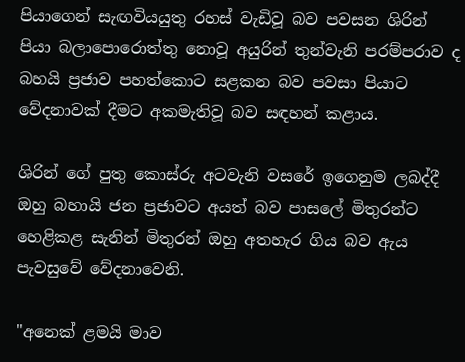පියාගෙන් සැඟවියයුතු රහස් වැඩිවූ බව පවසන ශිරින් පියා බලාපොරොත්තු නොවූ අයුරින් තුන්වැනි පරම්පරාව ද බහයි ප්‍රජාව පහත්කොට සළකන බව පවසා පියාට වේදනාවක් දීමට අකමැතිවූ බව සඳහන් කළාය.

ශිරින් ගේ පුතු කොස්රු අටවැනි වසරේ ඉගෙනුම ලබද්දී ඔහු බහායි ජන ප්‍රජාවට අයත් බව පාසලේ මිතුරන්ට හෙළිකළ සැනින් මිතුරන් ඔහු අතහැර ගිය බව ඇය පැවසුවේ වේදනාවෙනි.

"අනෙක් ළමයි මාව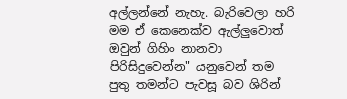අල්ලන්නේ නැහැ. බැරිවෙලා හරි මම ඒ කෙනෙක්ව ඇල්ලුවොත් ඔවුන් ගිහිං නානවා පිරිසිදුවෙන්න" යනුවෙන් තම පුතු තමන්ට පැවසූ බව ශිරින්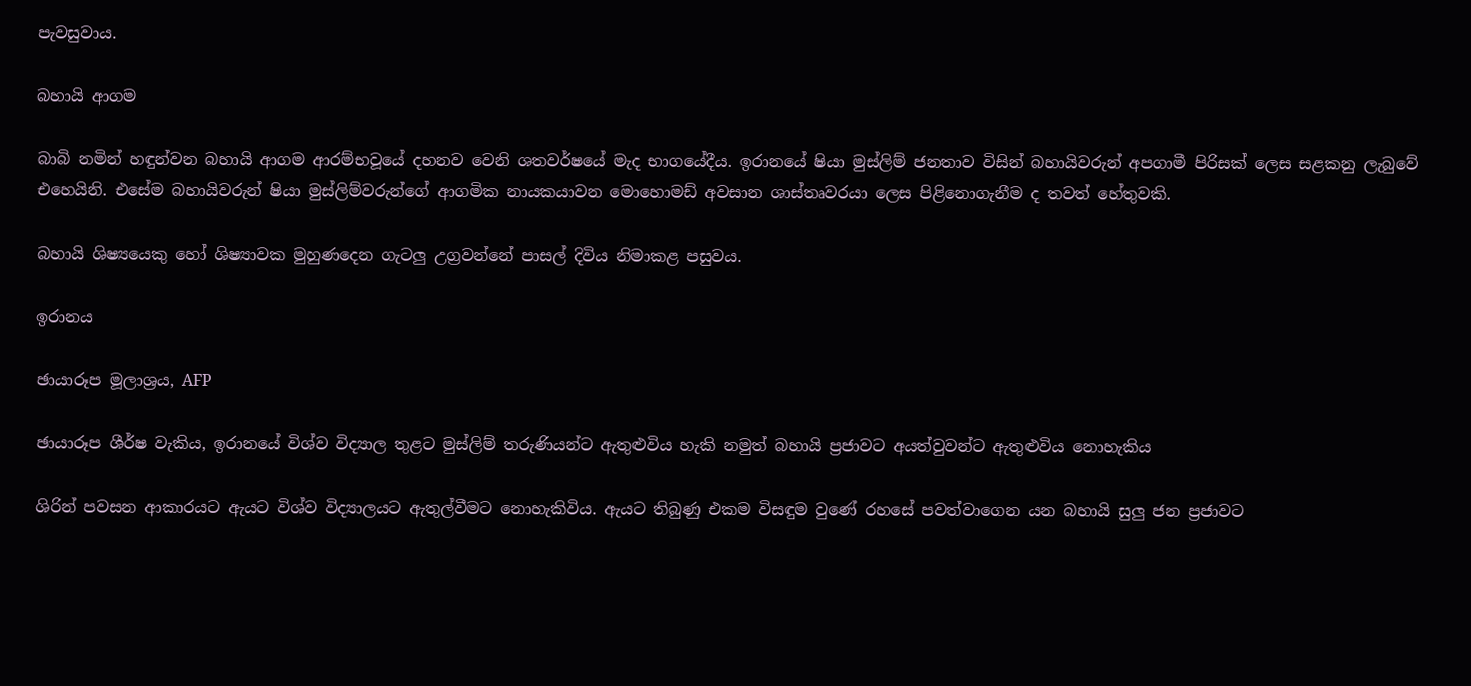පැවසුවාය.

බහායි ආගම

බාබි නමින් හඳුන්වන බහායි ආගම ආරම්භවූයේ දහනව වෙනි ශතවර්ෂයේ මැද භාගයේදීය. ඉරානයේ ෂියා මුස්ලිම් ජනතාව විසින් බහායිවරුන් අපගාමී පිරිසක් ලෙස සළකනු ලැබුවේ එහෙයිනි. එසේම බහායිවරුන් ෂියා මුස්ලිම්වරුන්ගේ ආගමික නායකයාවන මොහොමඩ් අවසාන ශාස්තෘවරයා ලෙස පිළිනොගැනීම ද තවත් හේතුවකි.

බහායි ශිෂ්‍යයෙකු හෝ ශිෂ්‍යාවක මුහුණදෙන ගැටලු උග්‍රවන්නේ පාසල් දිවිය නිමාකළ පසුවය.

ඉරානය

ඡායාරූප මූලාශ්‍රය, AFP

ඡායාරූප ශීර්ෂ වැකිය, ඉරානයේ විශ්ව විද්‍යාල තුළට මුස්ලිම් තරුණියන්ට ඇතුළුවිය හැකි නමුත් බහායි ප්‍රජාවට අයත්වුවන්ට ඇතුළුවිය නොහැකිය

ශිරින් පවසන ආකාරයට ඇයට විශ්ව විද්‍යාලයට ඇතුල්වීමට නොහැකිවිය. ඇයට තිබුණු එකම විසඳුම වුණේ රහසේ පවත්වාගෙන යන බහායි සුලු ජන ප්‍රජාවට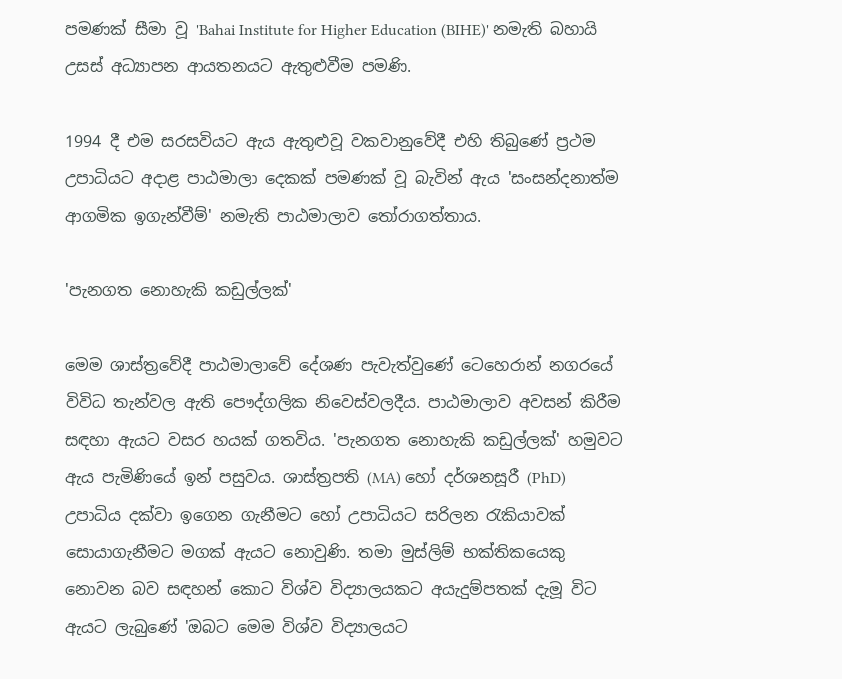පමණක් සීමා වූ 'Bahai Institute for Higher Education (BIHE)' නමැති බහායි උසස් අධ්‍යාපන ආයතනයට ඇතුළුවීම පමණි.

1994 දී එම සරසවියට ඇය ඇතුළුවූ වකවානුවේදී එහි තිබුණේ ප්‍රථම උපාධියට අදාළ පාඨමාලා දෙකක් පමණක් වූ බැවින් ඇය 'සංසන්දනාත්ම ආගමික ඉගැන්වීම්' නමැති පාඨමාලාව තෝරාගත්තාය.

'පැනගත නොහැකි කඩුල්ලක්'

මෙම ශාස්ත්‍රවේදී පාඨමාලාවේ දේශණ පැවැත්වුණේ ටෙහෙරාන් නගරයේ විවිධ තැන්වල ඇති පෞද්ගලික නිවෙස්වලදීය. පාඨමාලාව අවසන් කිරීම සඳහා ඇයට වසර හයක් ගතවිය. 'පැනගත නොහැකි කඩුල්ලක්' හමුවට ඇය පැමිණියේ ඉන් පසුවය. ශාස්ත්‍රපති (MA) හෝ දර්ශනසූරී (PhD) උපාධිය දක්වා ඉගෙන ගැනීමට හෝ උපාධියට සරිලන රැකියාවක් සොයාගැනීමට මගක් ඇයට නොවුණි. තමා මුස්ලිම් භක්තිකයෙකු නොවන බව සඳහන් කොට විශ්ව විද්‍යාලයකට අයැදුම්පතක් දැමූ විට ඇයට ලැබුණේ 'ඔබට මෙම විශ්ව විද්‍යාලයට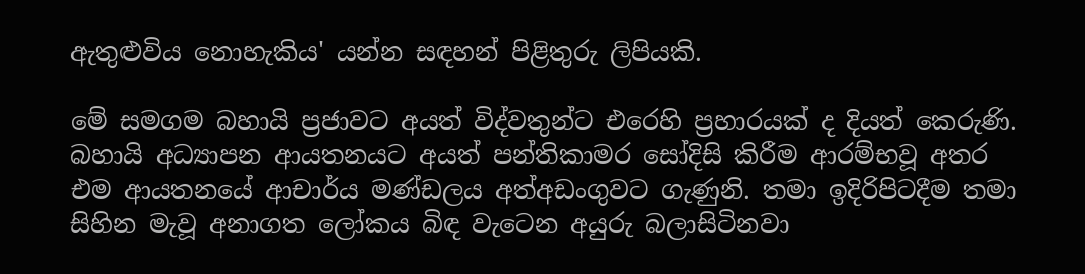ඇතුළුවිය නොහැකිය' යන්න සඳහන් පිළිතුරු ලිපියකි.

මේ සමගම බහායි ප්‍රජාවට අයත් විද්වතුන්ට එරෙහි ප්‍රහාරයක් ද දියත් කෙරුණි. බහායි අධ්‍යාපන ආයතනයට අයත් පන්තිකාමර සෝදිසි කිරීම ආරම්භවූ අතර එම ආයතනයේ ආචාර්ය මණ්ඩලය අත්අඩංගුවට ගැණුනි. තමා ඉදිරිපිටදීම තමා සිහින මැවූ අනාගත ලෝකය බිඳ වැටෙන අයුරු බලාසිටිනවා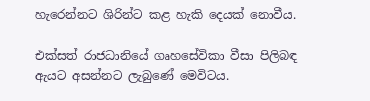හැරෙන්නට ශිරින්ට කළ හැකි දෙයක් නොවීය.

එක්සත් රාජධානියේ ගෘහසේවිකා වීසා පිලිබඳ ඇයට අසන්නට ලැබුණේ මෙවිටය.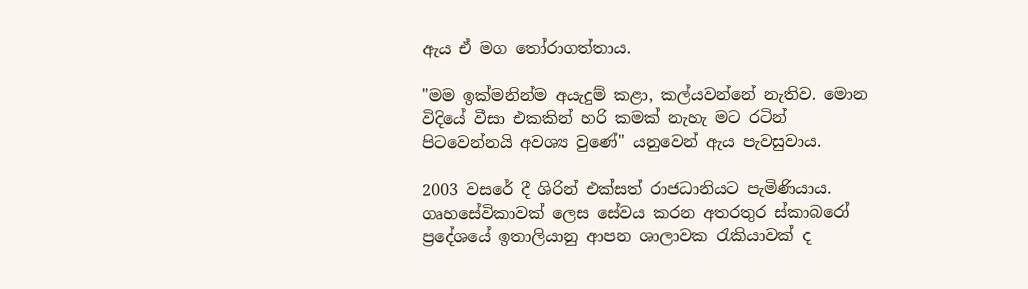ඇය ඒ මග තෝරාගත්තාය.

"මම ඉක්මනින්ම අයැදුම් කළා, කල්යවන්නේ නැතිව. මොන විදියේ වීසා එකකින් හරි කමක් නැහැ මට රටින් පිටවෙන්නයි අවශ්‍ය වුණේ" යනුවෙන් ඇය පැවසුවාය.

2003 වසරේ දී ශිරින් එක්සත් රාජධානියට පැමිණියාය. ගෘහසේවිකාවක් ලෙස සේවය කරන අතරතුර ස්කාබරෝ ප්‍රදේශයේ ඉතාලියානු ආපන ශාලාවක රැකියාවක් ද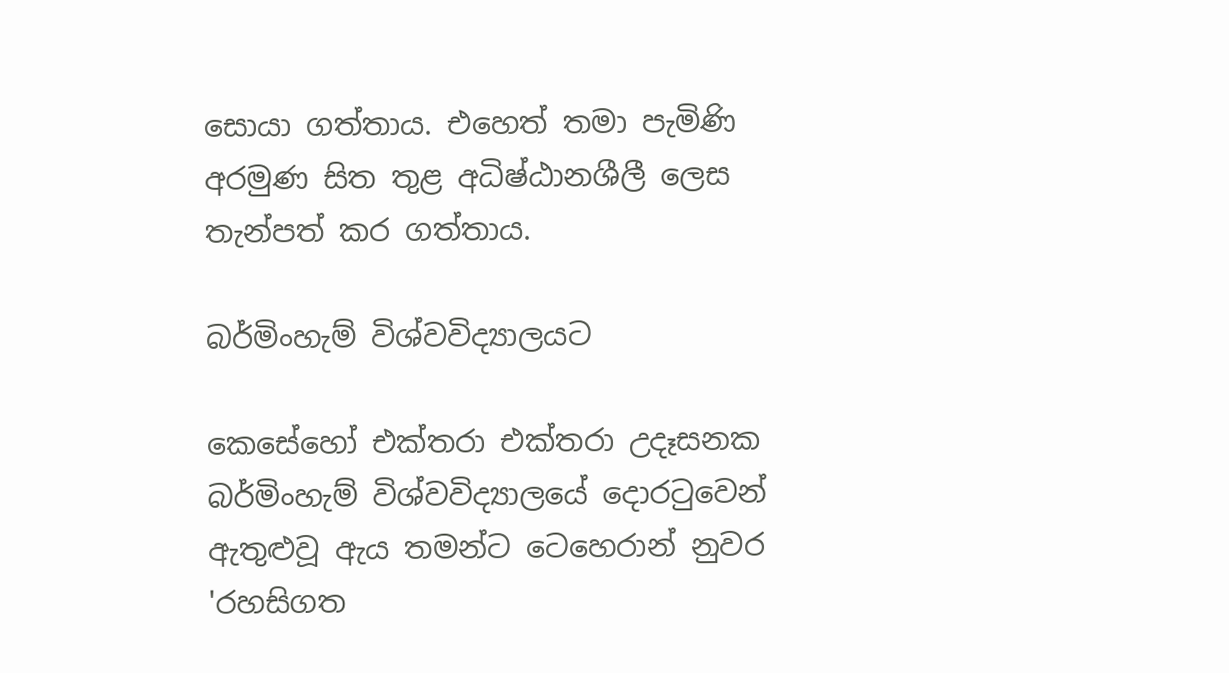සොයා ගත්තාය. එහෙත් තමා පැමිණි අරමුණ සිත තුළ අධිෂ්ඨානශීලී ලෙස තැන්පත් කර ගත්තාය.

බර්මිංහැම් විශ්වවිද්‍යාලයට

කෙසේහෝ එක්තරා එක්තරා උදෑසනක බර්මිංහැම් විශ්වවිද්‍යාලයේ දොරටුවෙන් ඇතුළුවූ ඇය තමන්ට ටෙහෙරාන් නුවර 'රහසිගත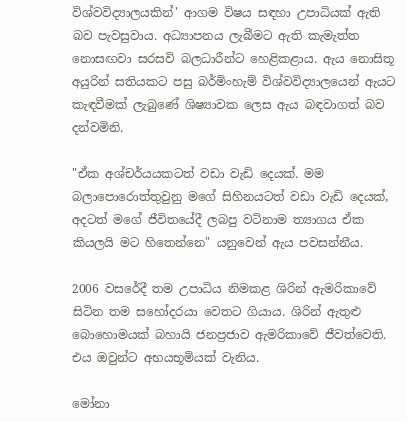විශ්වවිද්‍යාලයකින්' ආගම විෂය සඳහා උපාධියක් ඇති බව පැවසුවාය. අධ්‍යාපනය ලැබීමට ඇති කැමැත්ත නොසඟවා සරසවි බලධාරීන්ට හෙළිකළාය. ඇය නොසිතූ අයුරින් සතියකට පසු බර්මිංහැම් විශ්වවිද්‍යාලයෙන් ඇයට කැඳවීමක් ලැබුණේ ශිෂ්‍යාවක ලෙස ඇය බඳවාගත් බව දන්වමිනි.

"ඒක අශ්චර්යයකටත් වඩා වැඩි දෙයක්. මම බලාපොරොත්තුවුනු මගේ සිහිනයටත් වඩා වැඩි දෙයක්, අදටත් මගේ ජීවිතයේදී ලබපු වටිනාම ත්‍යාගය ඒක කියලයි මට හිතෙන්නෙ" යනුවෙන් ඇය පවසන්නීය.

2006 වසරේදී තම උපාධිය නිමකළ ශිරින් ඇමරිකාවේ සිටින තම සහෝදරයා වෙතට ගියාය. ශිරින් ඇතුළු බොහොමයක් බහායි ජනප්‍රජාව ඇමරිකාවේ ජීවත්වෙති. එය ඔවුන්ට අභයභූමියක් වැනිය.

මෝනා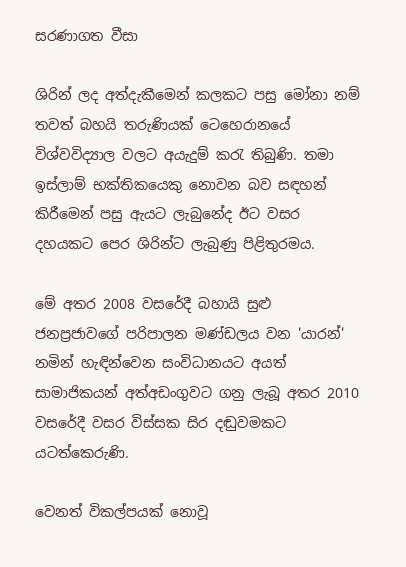සරණාගත වීසා

ශිරින් ලද අත්දැකීමෙන් කලකට පසු මෝනා නම් තවත් බහයි තරුණියක් ටෙහෙරානයේ විශ්වවිද්‍යාල වලට අයැදුම් කරැ තිබුණි. තමා ඉස්ලාම් භක්තිකයෙකු නොවන බව සඳහන් කිරීමෙන් පසු ඇයට ලැබුනේද ඊට වසර දහයකට පෙර ශිරින්ට ලැබුණු පිළිතුරමය.

මේ අතර 2008 වසරේදී බහායි සුළු ජනප්‍රජාවගේ පරිපාලන මණ්ඩලය වන 'යාරන්' නමින් හැඳින්වෙන සංවිධානයට අයත් සාමාජිකයන් අත්අඩංගුවට ගනු ලැබූ අතර 2010 වසරේදී වසර විස්සක සිර දඬුවමකට යටත්කෙරුණි.

වෙනත් විකල්පයක් නොවූ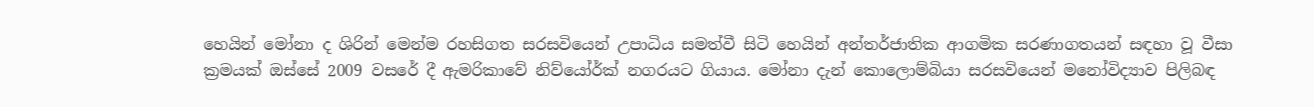හෙයින් මෝනා ද ශිරින් මෙන්ම රහසිගත සරසවියෙන් උපාධිය සමත්වී සිටි හෙයින් අන්තර්ජාතික ආගමික සරණාගතයන් සඳහා වූ වීසා ක්‍රමයක් ඔස්සේ 2009 වසරේ දී ඇමරිකාවේ නිව්යෝර්ක් නගරයට ගියාය. මෝනා දැන් කොලොම්බියා සරසවියෙන් මනෝවිද්‍යාව පිලිබඳ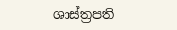ශාස්ත්‍රපති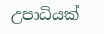උපාධියක්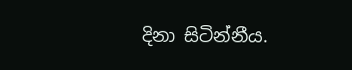දිනා සිටින්නීය.